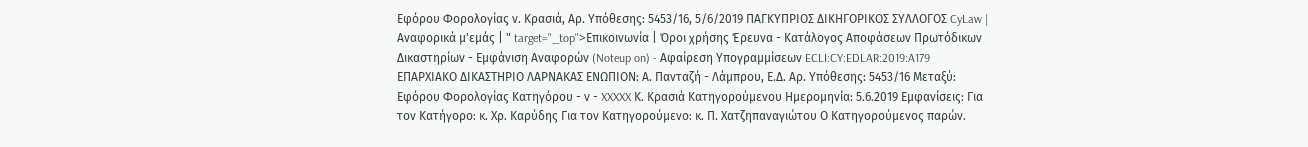Εφόρου Φορολογίας ν. Κρασιά, Αρ. Υπόθεσης: 5453/16, 5/6/2019 ΠΑΓΚΥΠΡΙΟΣ ΔΙΚΗΓΟΡΙΚΟΣ ΣΥΛΛΟΓΟΣ CyLaw | Αναφορικά μ'εμάς | " target="_top">Επικοινωνία | Όροι χρήσης Έρευνα - Κατάλογος Αποφάσεων Πρωτόδικων Δικαστηρίων - Εμφάνιση Αναφορών (Noteup on) - Αφαίρεση Υπογραμμίσεων ECLI:CY:EDLAR:2019:A179 EΠΑΡΧΙΑΚΟ ΔΙΚΑΣΤΗΡΙΟ ΛΑΡΝΑΚΑΣ ΕΝΩΠΙΟΝ: Α. Πανταζή - Λάμπρου, Ε.Δ. Αρ. Υπόθεσης: 5453/16 Μεταξύ: Εφόρου Φορολογίας Κατηγόρου - ν - XXXXX Κ. Κρασιά Κατηγορούμενου Ημερομηνία: 5.6.2019 Εμφανίσεις: Για τον Κατήγορο꞉ κ. Χρ. Καρύδης Για τον Κατηγορούμενο꞉ κ. Π. Χατζηπαναγιώτου Ο Κατηγορούμενος παρών.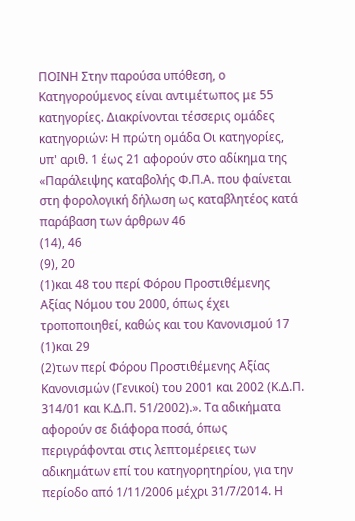ΠΟΙΝΗ Στην παρούσα υπόθεση, ο Κατηγορούμενος είναι αντιμέτωπος με 55 κατηγορίες. Διακρίνονται τέσσερις ομάδες κατηγοριών꞉ Η πρώτη ομάδα Οι κατηγορίες, υπ' αριθ. 1 έως 21 αφορούν στο αδίκημα της «Παράλειψης καταβολής Φ.Π.Α. που φαίνεται στη φορολογική δήλωση ως καταβλητέος κατά παράβαση των άρθρων 46
(14), 46
(9), 20
(1)και 48 του περί Φόρου Προστιθέμενης Αξίας Νόμου του 2000, όπως έχει τροποποιηθεί, καθώς και του Κανονισμού 17
(1)και 29
(2)των περί Φόρου Προστιθέμενης Αξίας Κανονισμών (Γενικοί) του 2001 και 2002 (Κ.Δ.Π. 314/01 και Κ.Δ.Π. 51/2002).». Τα αδικήματα αφορούν σε διάφορα ποσά, όπως περιγράφονται στις λεπτομέρειες των αδικημάτων επί του κατηγορητηρίου, για την περίοδο από 1/11/2006 μέχρι 31/7/2014. Η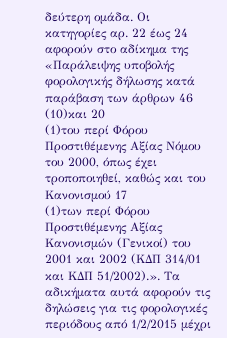δεύτερη ομάδα. Οι κατηγορίες αρ. 22 έως 24 αφορούν στο αδίκημα της «Παράλειψης υποβολής φορολογικής δήλωσης κατά παράβαση των άρθρων 46
(10)και 20
(1)του περί Φόρου Προστιθέμενης Αξίας Νόμου του 2000, όπως έχει τροποποιηθεί, καθώς και του Κανονισμού 17
(1)των περί Φόρου Προστιθέμενης Αξίας Κανονισμών (Γενικοί) του 2001 και 2002 (ΚΔΠ 314/01 και ΚΔΠ 51/2002).». Τα αδικήματα αυτά αφορούν τις δηλώσεις για τις φορολογικές περιόδους από 1/2/2015 μέχρι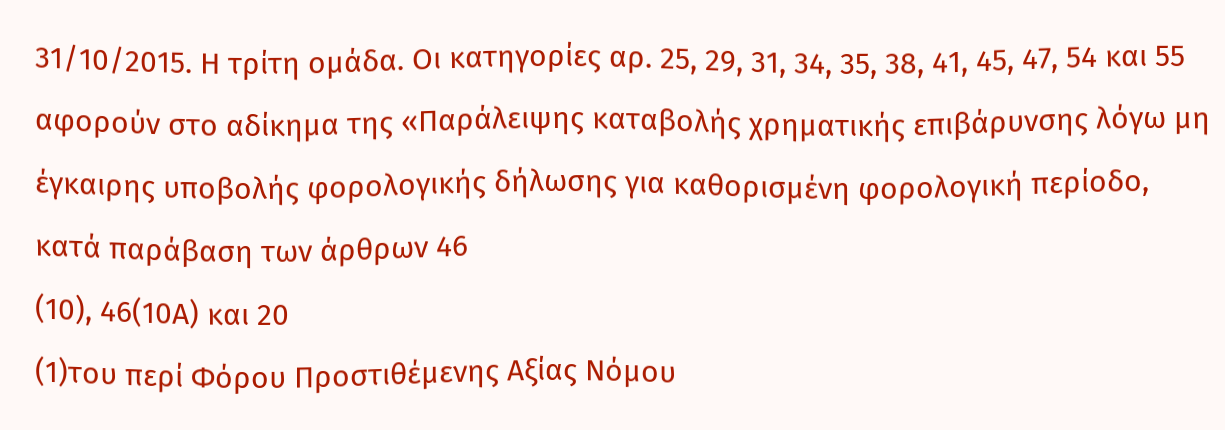31/10/2015. Η τρίτη ομάδα. Οι κατηγορίες αρ. 25, 29, 31, 34, 35, 38, 41, 45, 47, 54 και 55 αφορούν στο αδίκημα της «Παράλειψης καταβολής χρηματικής επιβάρυνσης λόγω μη έγκαιρης υποβολής φορολογικής δήλωσης για καθορισμένη φορολογική περίοδο, κατά παράβαση των άρθρων 46
(10), 46(10Α) και 20
(1)του περί Φόρου Προστιθέμενης Αξίας Νόμου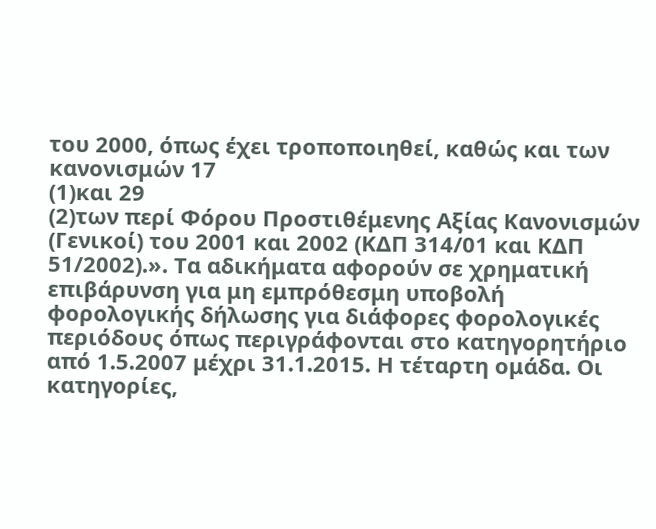του 2000, όπως έχει τροποποιηθεί, καθώς και των κανονισμών 17
(1)και 29
(2)των περί Φόρου Προστιθέμενης Αξίας Κανονισμών (Γενικοί) του 2001 και 2002 (ΚΔΠ 314/01 και ΚΔΠ 51/2002).». Τα αδικήματα αφορούν σε χρηματική επιβάρυνση για μη εμπρόθεσμη υποβολή φορολογικής δήλωσης για διάφορες φορολογικές περιόδους όπως περιγράφονται στο κατηγορητήριο από 1.5.2007 μέχρι 31.1.2015. Η τέταρτη ομάδα. Οι κατηγορίες,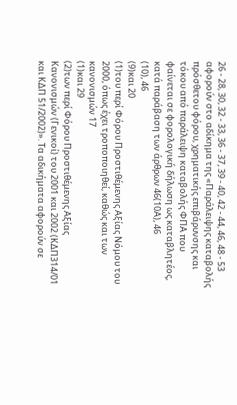26 - 28, 30, 32 - 33, 36 - 37, 39 - 40, 42 - 44, 46, 48 - 53 αφορούν στο αδίκημα της «Παράλειψης καταβολής πρόσθετου φόρου, χρηματικής επιβάρυνσης και τόκου από παράλειψη καταβολής ΦΠΑ που φαίνεται σε φορολογική δήλωση ως καταβλητέος, κατά παράβαση των άρθρων 46(10Α), 46
(10), 46
(9)και 20
(1)του περί Φόρου Προστιθέμενης Αξίας Νόμου του 2000, όπως έχει τροποποιηθεί, καθώς και των κανονισμών 17
(1)και 29
(2)των περί Φόρου Προστιθέμενης Αξίας Κανονισμών (Γενικοί) του 2001 και 2002 (ΚΔΠ314/01 και ΚΔΠ 51/2002)». Τα αδικήματα αφορούν σε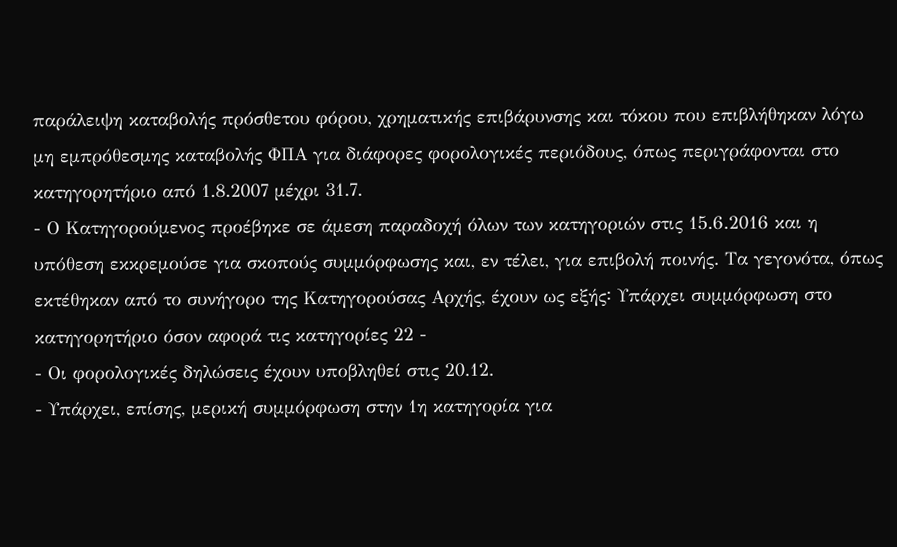παράλειψη καταβολής πρόσθετου φόρου, χρηματικής επιβάρυνσης και τόκου που επιβλήθηκαν λόγω μη εμπρόθεσμης καταβολής ΦΠΑ για διάφορες φορολογικές περιόδους, όπως περιγράφονται στο κατηγορητήριο από 1.8.2007 μέχρι 31.7.
- Ο Κατηγορούμενος προέβηκε σε άμεση παραδοχή όλων των κατηγοριών στις 15.6.2016 και η υπόθεση εκκρεμούσε για σκοπούς συμμόρφωσης και, εν τέλει, για επιβολή ποινής. Τα γεγονότα, όπως εκτέθηκαν από το συνήγορο της Κατηγορούσας Αρχής, έχουν ως εξής꞉ Υπάρχει συμμόρφωση στο κατηγορητήριο όσον αφορά τις κατηγορίες 22 -
- Οι φορολογικές δηλώσεις έχουν υποβληθεί στις 20.12.
- Υπάρχει, επίσης, μερική συμμόρφωση στην 1η κατηγορία για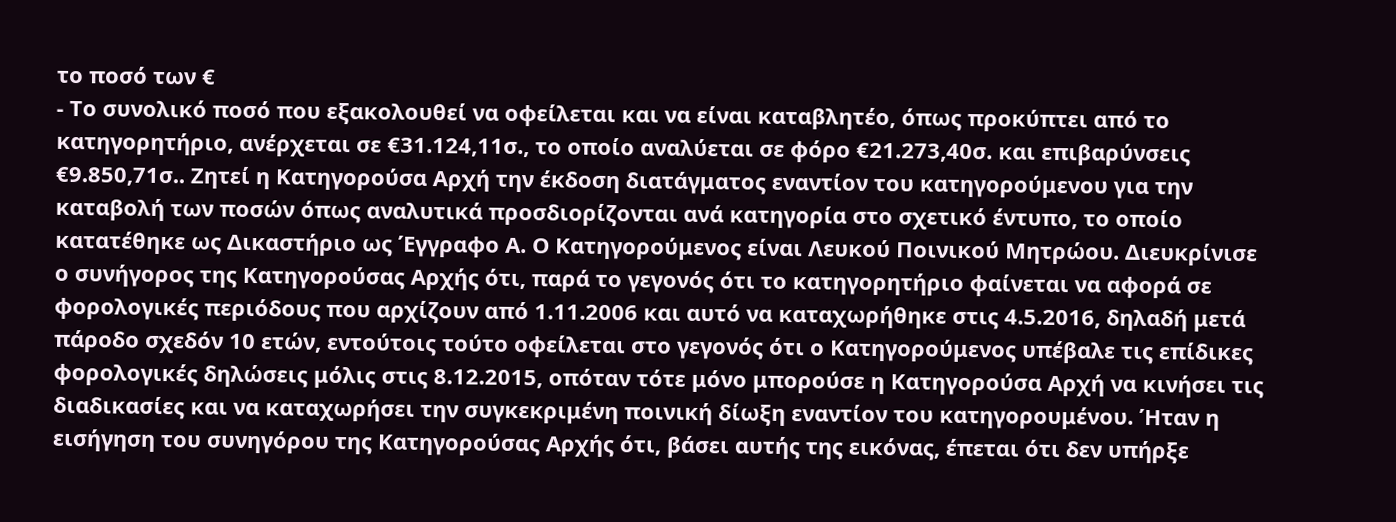το ποσό των €
- Το συνολικό ποσό που εξακολουθεί να οφείλεται και να είναι καταβλητέο, όπως προκύπτει από το κατηγορητήριο, ανέρχεται σε €31.124,11σ., το οποίο αναλύεται σε φόρο €21.273,40σ. και επιβαρύνσεις €9.850,71σ.. Ζητεί η Κατηγορούσα Αρχή την έκδοση διατάγματος εναντίον του κατηγορούμενου για την καταβολή των ποσών όπως αναλυτικά προσδιορίζονται ανά κατηγορία στο σχετικό έντυπο, το οποίο κατατέθηκε ως Δικαστήριο ως Έγγραφο Α. Ο Κατηγορούμενος είναι Λευκού Ποινικού Μητρώου. Διευκρίνισε ο συνήγορος της Κατηγορούσας Αρχής ότι, παρά το γεγονός ότι το κατηγορητήριο φαίνεται να αφορά σε φορολογικές περιόδους που αρχίζουν από 1.11.2006 και αυτό να καταχωρήθηκε στις 4.5.2016, δηλαδή μετά πάροδο σχεδόν 10 ετών, εντούτοις τούτο οφείλεται στο γεγονός ότι ο Κατηγορούμενος υπέβαλε τις επίδικες φορολογικές δηλώσεις μόλις στις 8.12.2015, οπόταν τότε μόνο μπορούσε η Κατηγορούσα Αρχή να κινήσει τις διαδικασίες και να καταχωρήσει την συγκεκριμένη ποινική δίωξη εναντίον του κατηγορουμένου. Ήταν η εισήγηση του συνηγόρου της Κατηγορούσας Αρχής ότι, βάσει αυτής της εικόνας, έπεται ότι δεν υπήρξε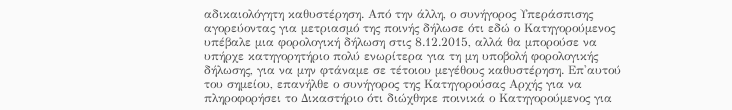αδικαιολόγητη καθυστέρηση. Από την άλλη, ο συνήγορος Υπεράσπισης αγορεύοντας για μετριασμό της ποινής δήλωσε ότι εδώ ο Κατηγορούμενος υπέβαλε μια φορολογική δήλωση στις 8.12.2015, αλλά θα μπορούσε να υπήρχε κατηγορητήριο πολύ ενωρίτερα για τη μη υποβολή φορολογικής δήλωσης, για να μην φτάναμε σε τέτοιου μεγέθους καθυστέρηση. Επ'αυτού του σημείου, επανήλθε ο συνήγορος της Κατηγορούσας Αρχής για να πληροφορήσει το Δικαστήριο ότι διώχθηκε ποινικά ο Κατηγορούμενος για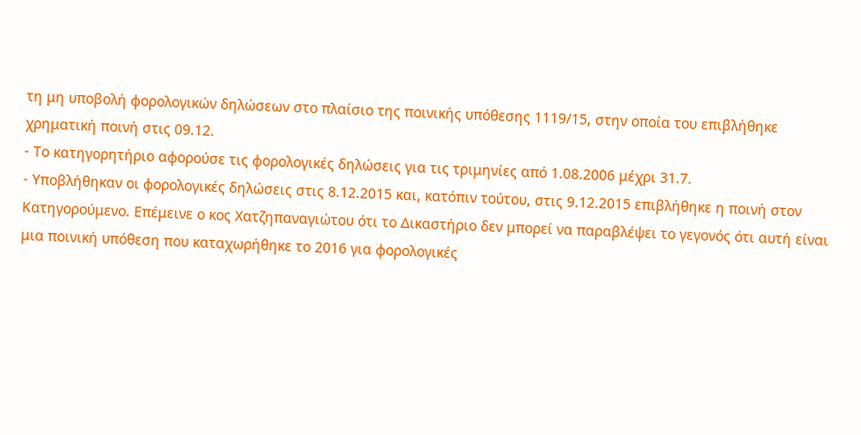τη μη υποβολή φορολογικών δηλώσεων στο πλαίσιο της ποινικής υπόθεσης 1119/15, στην οποία του επιβλήθηκε χρηματική ποινή στις 09.12.
- Το κατηγορητήριο αφορούσε τις φορολογικές δηλώσεις για τις τριμηνίες από 1.08.2006 μέχρι 31.7.
- Υποβλήθηκαν οι φορολογικές δηλώσεις στις 8.12.2015 και, κατόπιν τούτου, στις 9.12.2015 επιβλήθηκε η ποινή στον Κατηγορούμενο. Επέμεινε ο κος Χατζηπαναγιώτου ότι το Δικαστήριο δεν μπορεί να παραβλέψει το γεγονός ότι αυτή είναι μια ποινική υπόθεση που καταχωρήθηκε το 2016 για φορολογικές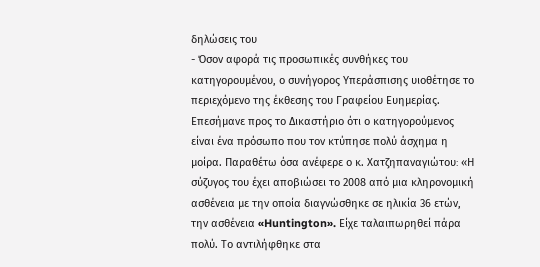δηλώσεις του
- Όσον αφορά τις προσωπικές συνθήκες του κατηγορουμένου, ο συνήγορος Υπεράσπισης υιοθέτησε το περιεχόμενο της έκθεσης του Γραφείου Ευημερίας. Επεσήμανε προς το Δικαστήριο ότι ο κατηγορούμενος είναι ένα πρόσωπο που τον κτύπησε πολύ άσχημα η μοίρα. Παραθέτω όσα ανέφερε ο κ. Χατζηπαναγιώτου꞉ «Η σύζυγος του έχει αποβιώσει το 2008 από μια κληρονομική ασθένεια με την οποία διαγνώσθηκε σε ηλικία 36 ετών, την ασθένεια «Huntington». Είχε ταλαιπωρηθεί πάρα πολύ. Το αντιλήφθηκε στα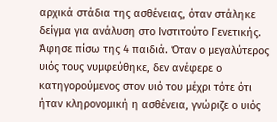αρχικά στάδια της ασθένειας, όταν στάληκε δείγμα για ανάλυση στο Ινστιτούτο Γενετικής. Άφησε πίσω της 4 παιδιά. Όταν ο μεγαλύτερος υιός τους νυμφεύθηκε, δεν ανέφερε ο κατηγορούμενος στον υιό του μέχρι τότε ότι ήταν κληρονομική η ασθένεια, γνώριζε ο υιός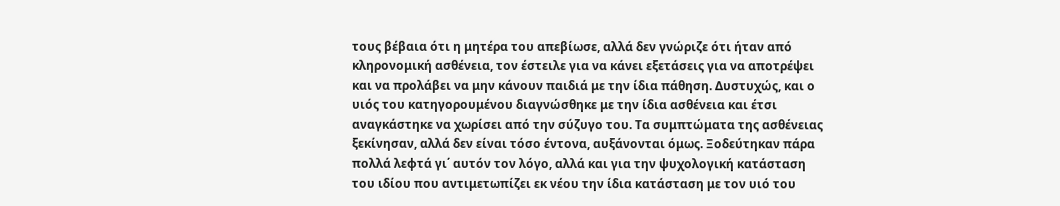τους βέβαια ότι η μητέρα του απεβίωσε, αλλά δεν γνώριζε ότι ήταν από κληρονομική ασθένεια, τον έστειλε για να κάνει εξετάσεις για να αποτρέψει και να προλάβει να μην κάνουν παιδιά με την ίδια πάθηση. Δυστυχώς, και ο υιός του κατηγορουμένου διαγνώσθηκε με την ίδια ασθένεια και έτσι αναγκάστηκε να χωρίσει από την σύζυγο του. Τα συμπτώματα της ασθένειας ξεκίνησαν, αλλά δεν είναι τόσο έντονα, αυξάνονται όμως. Ξοδεύτηκαν πάρα πολλά λεφτά γι΄ αυτόν τον λόγο, αλλά και για την ψυχολογική κατάσταση του ιδίου που αντιμετωπίζει εκ νέου την ίδια κατάσταση με τον υιό του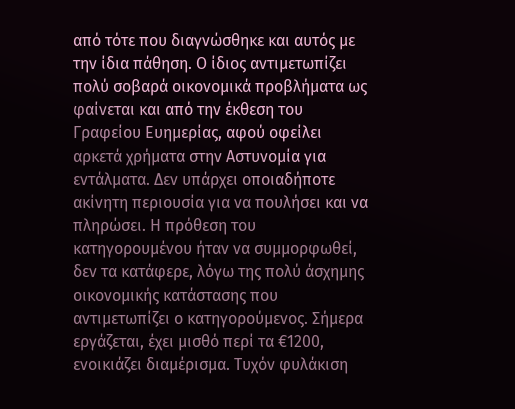από τότε που διαγνώσθηκε και αυτός με την ίδια πάθηση. Ο ίδιος αντιμετωπίζει πολύ σοβαρά οικονομικά προβλήματα ως φαίνεται και από την έκθεση του Γραφείου Ευημερίας, αφού οφείλει αρκετά χρήματα στην Αστυνομία για εντάλματα. Δεν υπάρχει οποιαδήποτε ακίνητη περιουσία για να πουλήσει και να πληρώσει. Η πρόθεση του κατηγορουμένου ήταν να συμμορφωθεί, δεν τα κατάφερε, λόγω της πολύ άσχημης οικονομικής κατάστασης που αντιμετωπίζει ο κατηγορούμενος. Σήμερα εργάζεται, έχει μισθό περί τα €1200, ενοικιάζει διαμέρισμα. Τυχόν φυλάκιση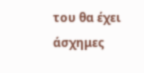του θα έχει άσχημες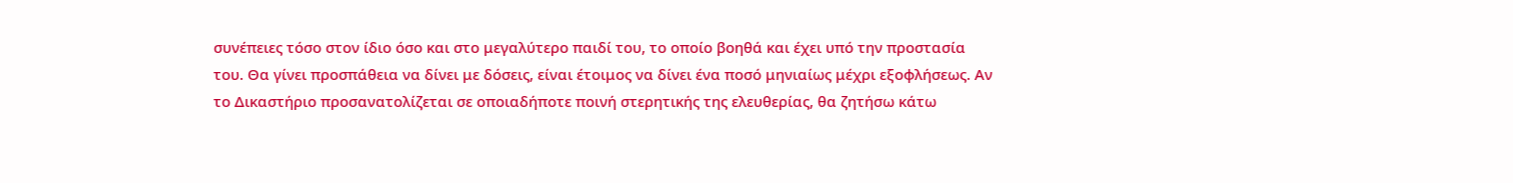συνέπειες τόσο στον ίδιο όσο και στο μεγαλύτερο παιδί του, το οποίο βοηθά και έχει υπό την προστασία του. Θα γίνει προσπάθεια να δίνει με δόσεις, είναι έτοιμος να δίνει ένα ποσό μηνιαίως μέχρι εξοφλήσεως. Αν το Δικαστήριο προσανατολίζεται σε οποιαδήποτε ποινή στερητικής της ελευθερίας, θα ζητήσω κάτω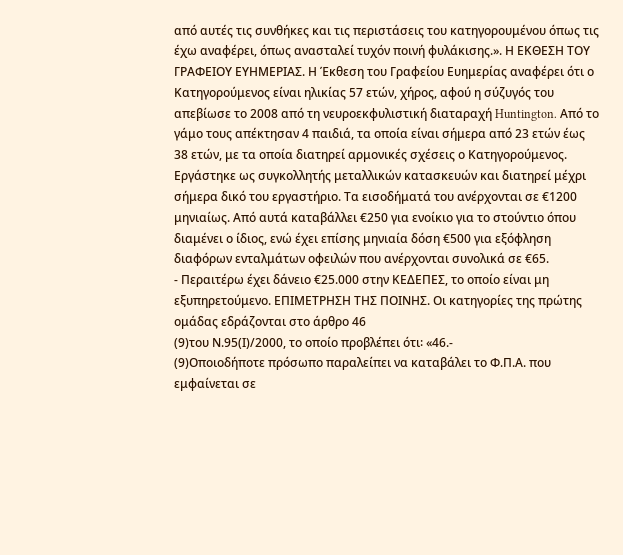από αυτές τις συνθήκες και τις περιστάσεις του κατηγορουμένου όπως τις έχω αναφέρει, όπως ανασταλεί τυχόν ποινή φυλάκισης.». Η ΕΚΘΕΣΗ ΤΟΥ ΓΡΑΦΕΙΟΥ ΕΥΗΜΕΡΙΑΣ. Η Έκθεση του Γραφείου Ευημερίας αναφέρει ότι ο Κατηγορούμενος είναι ηλικίας 57 ετών, χήρος, αφού η σύζυγός του απεβίωσε το 2008 από τη νευροεκφυλιστική διαταραχή Huntington. Από το γάμο τους απέκτησαν 4 παιδιά, τα οποία είναι σήμερα από 23 ετών έως 38 ετών, με τα οποία διατηρεί αρμονικές σχέσεις ο Κατηγορούμενος. Εργάστηκε ως συγκολλητής μεταλλικών κατασκευών και διατηρεί μέχρι σήμερα δικό του εργαστήριο. Τα εισοδήματά του ανέρχονται σε €1200 μηνιαίως. Από αυτά καταβάλλει €250 για ενοίκιο για το στούντιο όπου διαμένει ο ίδιος, ενώ έχει επίσης μηνιαία δόση €500 για εξόφληση διαφόρων ενταλμάτων οφειλών που ανέρχονται συνολικά σε €65.
- Περαιτέρω έχει δάνειο €25.000 στην ΚΕΔΕΠΕΣ, το οποίο είναι μη εξυπηρετούμενο. ΕΠΙΜΕΤΡΗΣΗ ΤΗΣ ΠΟΙΝΗΣ. Οι κατηγορίες της πρώτης ομάδας εδράζονται στο άρθρο 46
(9)του Ν.95(Ι)/2000, το οποίο προβλέπει ότι꞉ «46.-
(9)Οποιοδήποτε πρόσωπο παραλείπει να καταβάλει το Φ.Π.Α. που εμφαίνεται σε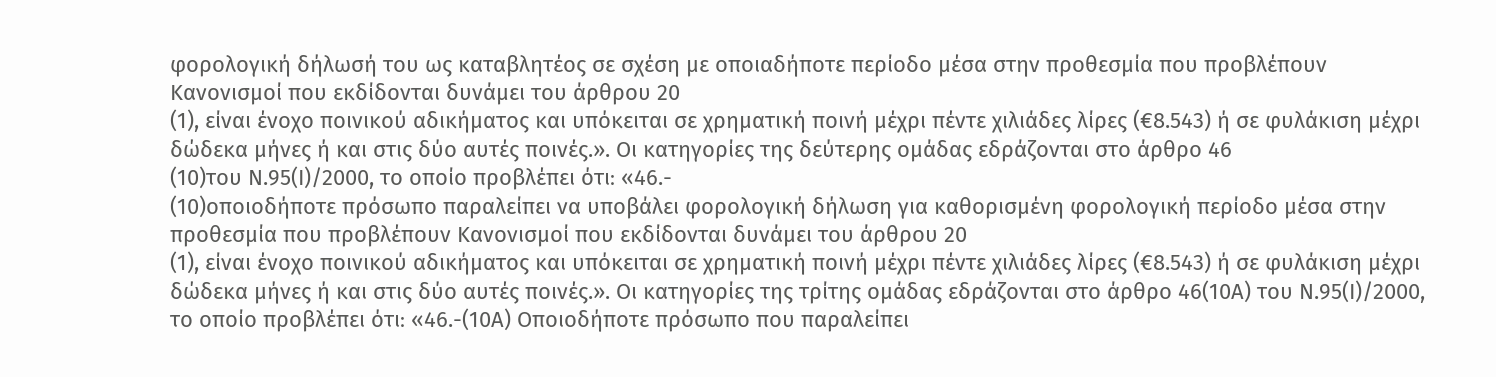φορολογική δήλωσή του ως καταβλητέος σε σχέση με οποιαδήποτε περίοδο μέσα στην προθεσμία που προβλέπουν Κανονισμοί που εκδίδονται δυνάμει του άρθρου 20
(1), είναι ένοχο ποινικού αδικήματος και υπόκειται σε χρηματική ποινή μέχρι πέντε χιλιάδες λίρες (€8.543) ή σε φυλάκιση μέχρι δώδεκα μήνες ή και στις δύο αυτές ποινές.». Οι κατηγορίες της δεύτερης ομάδας εδράζονται στο άρθρο 46
(10)του Ν.95(Ι)/2000, το οποίο προβλέπει ότι꞉ «46.-
(10)οποιοδήποτε πρόσωπο παραλείπει να υποβάλει φορολογική δήλωση για καθορισμένη φορολογική περίοδο μέσα στην προθεσμία που προβλέπουν Κανονισμοί που εκδίδονται δυνάμει του άρθρου 20
(1), είναι ένοχο ποινικού αδικήματος και υπόκειται σε χρηματική ποινή μέχρι πέντε χιλιάδες λίρες (€8.543) ή σε φυλάκιση μέχρι δώδεκα μήνες ή και στις δύο αυτές ποινές.». Οι κατηγορίες της τρίτης ομάδας εδράζονται στο άρθρο 46(10Α) του Ν.95(Ι)/2000, το οποίο προβλέπει ότι꞉ «46.-(10Α) Οποιοδήποτε πρόσωπο που παραλείπει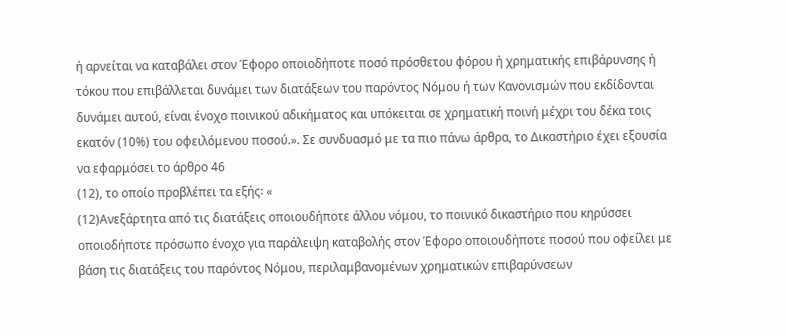ή αρνείται να καταβάλει στον Έφορο οποιοδήποτε ποσό πρόσθετου φόρου ή χρηματικής επιβάρυνσης ή τόκου που επιβάλλεται δυνάμει των διατάξεων του παρόντος Νόμου ή των Κανονισμών που εκδίδονται δυνάμει αυτού, είναι ένοχο ποινικού αδικήματος και υπόκειται σε χρηματική ποινή μέχρι του δέκα τοις εκατόν (10%) του οφειλόμενου ποσού.». Σε συνδυασμό με τα πιο πάνω άρθρα, το Δικαστήριο έχει εξουσία να εφαρμόσει το άρθρο 46
(12), το οποίο προβλέπει τα εξής꞉ «
(12)Ανεξάρτητα από τις διατάξεις οποιουδήποτε άλλου νόμου, το ποινικό δικαστήριο που κηρύσσει οποιοδήποτε πρόσωπο ένοχο για παράλειψη καταβολής στον Έφορο οποιουδήποτε ποσού που οφείλει με βάση τις διατάξεις του παρόντος Νόμου, περιλαμβανομένων χρηματικών επιβαρύνσεων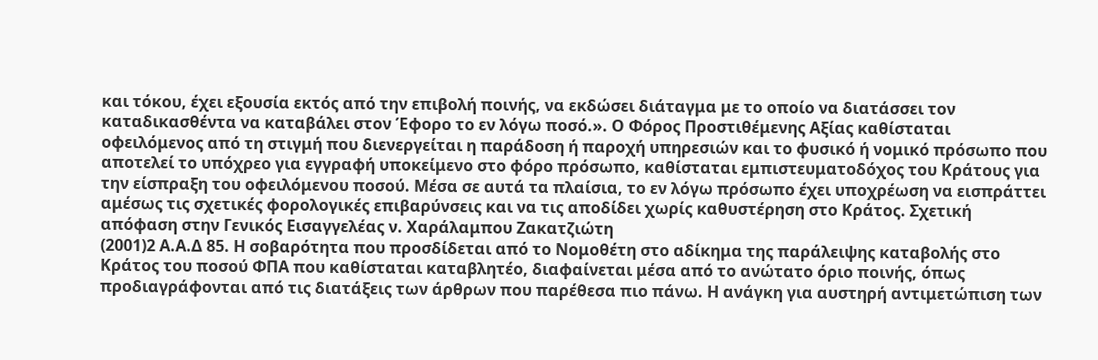και τόκου, έχει εξουσία εκτός από την επιβολή ποινής, να εκδώσει διάταγμα με το οποίο να διατάσσει τον καταδικασθέντα να καταβάλει στον Έφορο το εν λόγω ποσό.». Ο Φόρος Προστιθέμενης Αξίας καθίσταται οφειλόμενος από τη στιγμή που διενεργείται η παράδοση ή παροχή υπηρεσιών και το φυσικό ή νομικό πρόσωπο που αποτελεί το υπόχρεο για εγγραφή υποκείμενο στο φόρο πρόσωπο, καθίσταται εμπιστευματοδόχος του Κράτους για την είσπραξη του οφειλόμενου ποσού. Μέσα σε αυτά τα πλαίσια, το εν λόγω πρόσωπο έχει υποχρέωση να εισπράττει αμέσως τις σχετικές φορολογικές επιβαρύνσεις και να τις αποδίδει χωρίς καθυστέρηση στο Κράτος. Σχετική απόφαση στην Γενικός Εισαγγελέας ν. Χαράλαμπου Ζακατζιώτη
(2001)2 Α.Α.Δ 85. Η σοβαρότητα που προσδίδεται από το Νομοθέτη στο αδίκημα της παράλειψης καταβολής στο Κράτος του ποσού ΦΠΑ που καθίσταται καταβλητέο, διαφαίνεται μέσα από το ανώτατο όριο ποινής, όπως προδιαγράφονται από τις διατάξεις των άρθρων που παρέθεσα πιο πάνω. Η ανάγκη για αυστηρή αντιμετώπιση των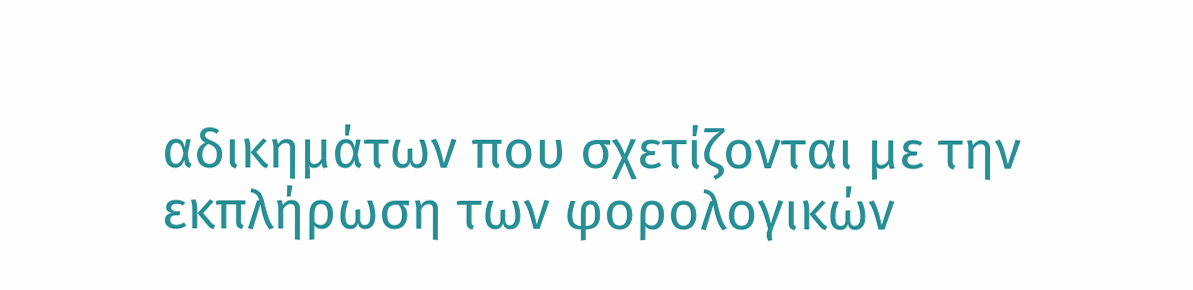αδικημάτων που σχετίζονται με την εκπλήρωση των φορολογικών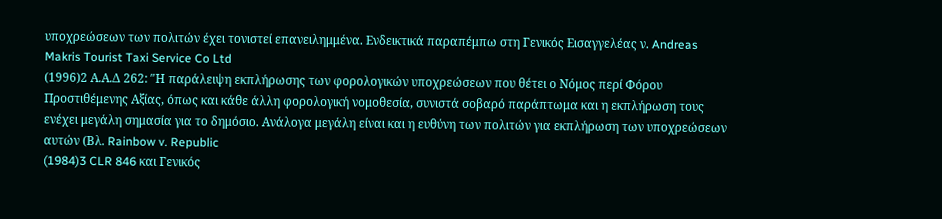υποχρεώσεων των πολιτών έχει τονιστεί επανειλημμένα. Ενδεικτικά παραπέμπω στη Γενικός Εισαγγελέας ν. Andreas Makris Tourist Taxi Service Co Ltd
(1996)2 Α.Α.Δ 262: ″Η παράλειψη εκπλήρωσης των φορολογικών υποχρεώσεων που θέτει ο Νόμος περί Φόρου Προστιθέμενης Αξίας, όπως και κάθε άλλη φορολογική νομοθεσία, συνιστά σοβαρό παράπτωμα και η εκπλήρωση τους ενέχει μεγάλη σημασία για το δημόσιο. Ανάλογα μεγάλη είναι και η ευθύνη των πολιτών για εκπλήρωση των υποχρεώσεων αυτών (Βλ. Rainbow v. Republic
(1984)3 CLR 846 και Γενικός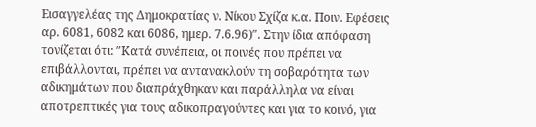Εισαγγελέας της Δημοκρατίας ν. Νίκου Σχίζα κ.α. Ποιν. Εφέσεις αρ. 6081, 6082 και 6086, ημερ. 7.6.96)″. Στην ίδια απόφαση τονίζεται ότι: ″Κατά συνέπεια, οι ποινές που πρέπει να επιβάλλονται, πρέπει να αντανακλούν τη σοβαρότητα των αδικημάτων που διαπράχθηκαν και παράλληλα να είναι αποτρεπτικές για τους αδικοπραγούντες και για το κοινό, για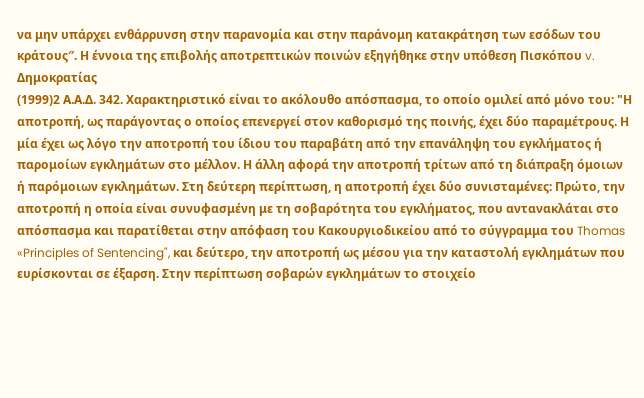να μην υπάρχει ενθάρρυνση στην παρανομία και στην παράνομη κατακράτηση των εσόδων του κράτους″. Η έννοια της επιβολής αποτρεπτικών ποινών εξηγήθηκε στην υπόθεση Πισκόπου v. Δημοκρατίας
(1999)2 Α.Α.Δ. 342. Χαρακτηριστικό είναι το ακόλουθο απόσπασμα, το οποίο ομιλεί από μόνο του: "Η αποτροπή, ως παράγοντας ο οποίος επενεργεί στον καθορισμό της ποινής, έχει δύο παραμέτρους. Η μία έχει ως λόγο την αποτροπή του ίδιου του παραβάτη από την επανάληψη του εγκλήματος ή παρομοίων εγκλημάτων στο μέλλον. Η άλλη αφορά την αποτροπή τρίτων από τη διάπραξη όμοιων ή παρόμοιων εγκλημάτων. Στη δεύτερη περίπτωση, η αποτροπή έχει δύο συνισταμένες: Πρώτο, την αποτροπή η οποία είναι συνυφασμένη με τη σοβαρότητα του εγκλήματος, που αντανακλάται στο απόσπασμα και παρατίθεται στην απόφαση του Κακουργιοδικείου από το σύγγραμμα του Thomas «Principles of Sentencing", και δεύτερο, την αποτροπή ως μέσου για την καταστολή εγκλημάτων που ευρίσκονται σε έξαρση. Στην περίπτωση σοβαρών εγκλημάτων το στοιχείο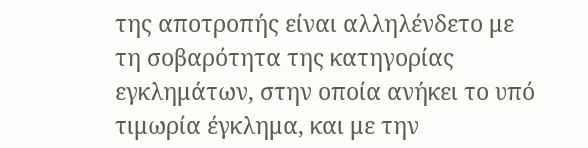της αποτροπής είναι αλληλένδετο με τη σοβαρότητα της κατηγορίας εγκλημάτων, στην οποία ανήκει το υπό τιμωρία έγκλημα, και με την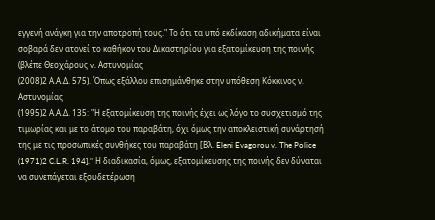εγγενή ανάγκη για την αποτροπή τους." Το ότι τα υπό εκδίκαση αδικήματα είναι σοβαρά δεν ατονεί το καθήκον του Δικαστηρίου για εξατομίκευση της ποινής (βλέπε Θεοχάρους v. Αστυνομίας
(2008)2 Α.Α.Δ. 575). Όπως εξάλλου επισημάνθηκε στην υπόθεση Κόκκινος ν. Αστυνομίας
(1995)2 Α.Α.Δ. 135: "Η εξατομίκευση της ποινής έχει ως λόγο το συσχετισμό της τιμωρίας και με το άτομο του παραβάτη, όχι όμως την αποκλειστική συνάρτησή της με τις προσωπικές συνθήκες του παραβάτη [Βλ. Eleni Evagorou v. The Police
(1971)2 C.L.R. 194]." Η διαδικασία, όμως, εξατομίκευσης της ποινής δεν δύναται να συνεπάγεται εξουδετέρωση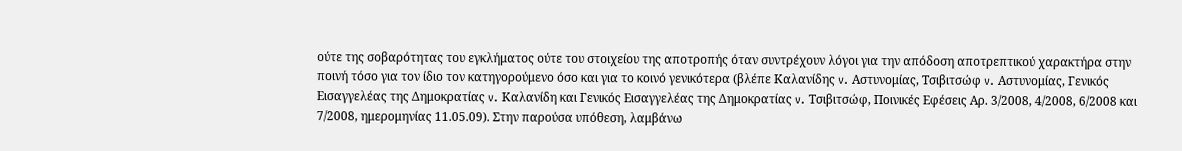ούτε της σοβαρότητας του εγκλήματος ούτε του στοιχείου της αποτροπής όταν συντρέχουν λόγοι για την απόδοση αποτρεπτικού χαρακτήρα στην ποινή τόσο για τον ίδιο τον κατηγορούμενο όσο και για το κοινό γενικότερα (βλέπε Καλανίδης v. Αστυνομίας, Τσιβιτσώφ v. Αστυνομίας, Γενικός Εισαγγελέας της Δημοκρατίας v. Καλανίδη και Γενικός Εισαγγελέας της Δημοκρατίας v. Τσιβιτσώφ, Ποινικές Εφέσεις Αρ. 3/2008, 4/2008, 6/2008 και 7/2008, ημερομηνίας 11.05.09). Στην παρούσα υπόθεση, λαμβάνω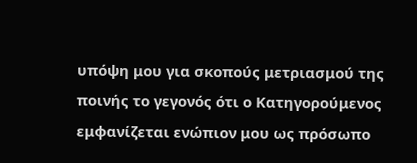υπόψη μου για σκοπούς μετριασμού της ποινής το γεγονός ότι ο Κατηγορούμενος εμφανίζεται ενώπιον μου ως πρόσωπο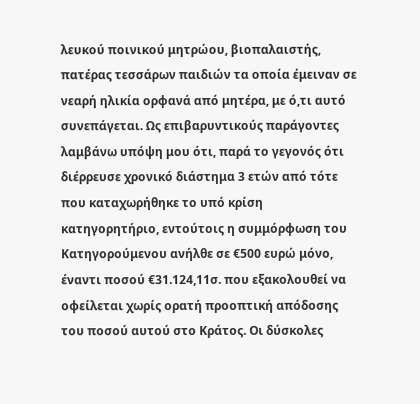λευκού ποινικού μητρώου, βιοπαλαιστής, πατέρας τεσσάρων παιδιών τα οποία έμειναν σε νεαρή ηλικία ορφανά από μητέρα, με ό,τι αυτό συνεπάγεται. Ως επιβαρυντικούς παράγοντες λαμβάνω υπόψη μου ότι, παρά το γεγονός ότι διέρρευσε χρονικό διάστημα 3 ετών από τότε που καταχωρήθηκε το υπό κρίση κατηγορητήριο, εντούτοις η συμμόρφωση του Κατηγορούμενου ανήλθε σε €500 ευρώ μόνο, έναντι ποσού €31.124,11σ. που εξακολουθεί να οφείλεται χωρίς ορατή προοπτική απόδοσης του ποσού αυτού στο Κράτος. Οι δύσκολες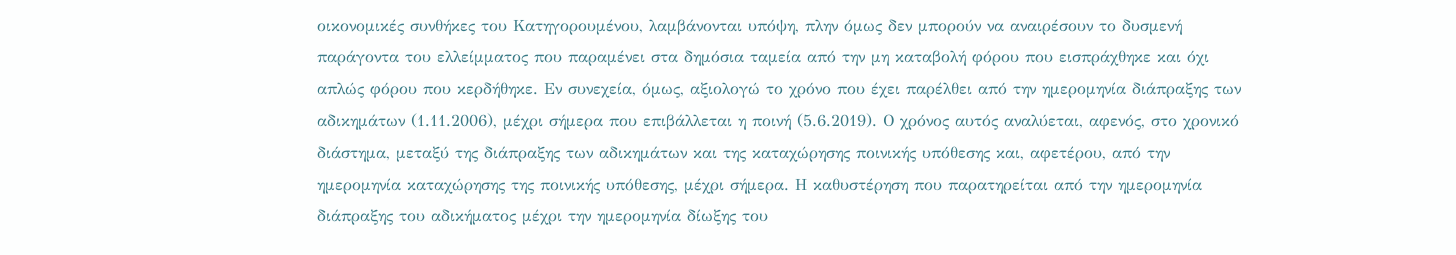οικονομικές συνθήκες του Κατηγορουμένου, λαμβάνονται υπόψη, πλην όμως δεν μπορούν να αναιρέσουν το δυσμενή παράγοντα του ελλείμματος που παραμένει στα δημόσια ταμεία από την μη καταβολή φόρου που εισπράχθηκε και όχι απλώς φόρου που κερδήθηκε. Εν συνεχεία, όμως, αξιολογώ το χρόνο που έχει παρέλθει από την ημερομηνία διάπραξης των αδικημάτων (1.11.2006), μέχρι σήμερα που επιβάλλεται η ποινή (5.6.2019). Ο χρόνος αυτός αναλύεται, αφενός, στο χρονικό διάστημα, μεταξύ της διάπραξης των αδικημάτων και της καταχώρησης ποινικής υπόθεσης και, αφετέρου, από την ημερομηνία καταχώρησης της ποινικής υπόθεσης, μέχρι σήμερα. Η καθυστέρηση που παρατηρείται από την ημερομηνία διάπραξης του αδικήματος μέχρι την ημερομηνία δίωξης του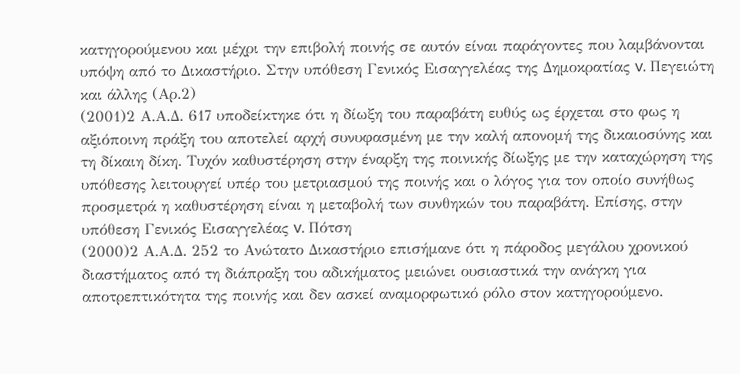κατηγορούμενου και μέχρι την επιβολή ποινής σε αυτόν είναι παράγοντες που λαμβάνονται υπόψη από το Δικαστήριο. Στην υπόθεση Γενικός Εισαγγελέας της Δημοκρατίας v. Πεγειώτη και άλλης (Αρ.2)
(2001)2 Α.Α.Δ. 617 υποδείκτηκε ότι η δίωξη του παραβάτη ευθύς ως έρχεται στο φως η αξιόποινη πράξη του αποτελεί αρχή συνυφασμένη με την καλή απονομή της δικαιοσύνης και τη δίκαιη δίκη. Τυχόν καθυστέρηση στην έναρξη της ποινικής δίωξης με την καταχώρηση της υπόθεσης λειτουργεί υπέρ του μετριασμού της ποινής και ο λόγος για τον οποίο συνήθως προσμετρά η καθυστέρηση είναι η μεταβολή των συνθηκών του παραβάτη. Επίσης, στην υπόθεση Γενικός Εισαγγελέας v. Πότση
(2000)2 Α.Α.Δ. 252 το Ανώτατο Δικαστήριο επισήμανε ότι η πάροδος μεγάλου χρονικού διαστήματος από τη διάπραξη του αδικήματος μειώνει ουσιαστικά την ανάγκη για αποτρεπτικότητα της ποινής και δεν ασκεί αναμορφωτικό ρόλο στον κατηγορούμενο.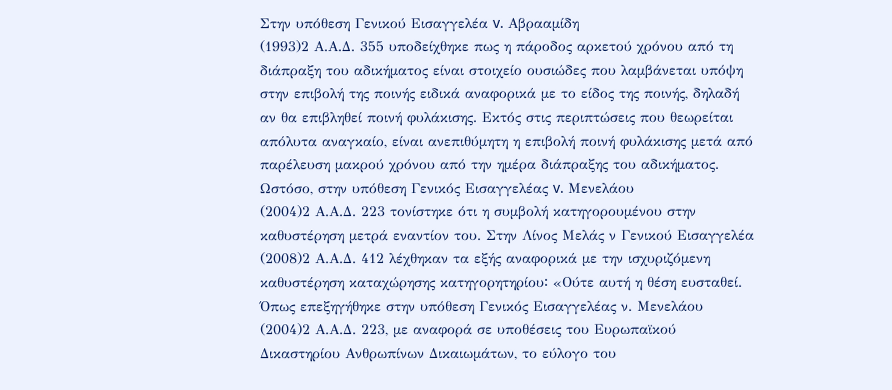Στην υπόθεση Γενικού Εισαγγελέα v. Αβρααμίδη
(1993)2 Α.Α.Δ. 355 υποδείχθηκε πως η πάροδος αρκετού χρόνου από τη διάπραξη του αδικήματος είναι στοιχείο ουσιώδες που λαμβάνεται υπόψη στην επιβολή της ποινής ειδικά αναφορικά με το είδος της ποινής, δηλαδή αν θα επιβληθεί ποινή φυλάκισης. Εκτός στις περιπτώσεις που θεωρείται απόλυτα αναγκαίο, είναι ανεπιθύμητη η επιβολή ποινή φυλάκισης μετά από παρέλευση μακρού χρόνου από την ημέρα διάπραξης του αδικήματος. Ωστόσο, στην υπόθεση Γενικός Εισαγγελέας v. Μενελάου
(2004)2 Α.Α.Δ. 223 τονίστηκε ότι η συμβολή κατηγορουμένου στην καθυστέρηση μετρά εναντίον του. Στην Λίνος Μελάς ν Γενικού Εισαγγελέα
(2008)2 Α.Α.Δ. 412 λέχθηκαν τα εξής αναφορικά με την ισχυριζόμενη καθυστέρηση καταχώρησης κατηγορητηρίου꞉ «Ούτε αυτή η θέση ευσταθεί. Όπως επεξηγήθηκε στην υπόθεση Γενικός Εισαγγελέας ν. Μενελάου
(2004)2 Α.Α.Δ. 223, με αναφορά σε υποθέσεις του Ευρωπαϊκού Δικαστηρίου Ανθρωπίνων Δικαιωμάτων, το εύλογο του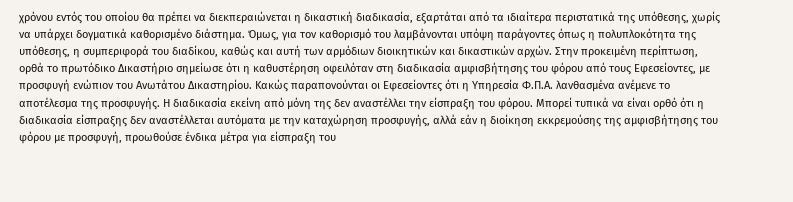χρόνου εντός του οποίου θα πρέπει να διεκπεραιώνεται η δικαστική διαδικασία, εξαρτάται από τα ιδιαίτερα περιστατικά της υπόθεσης, χωρίς να υπάρχει δογματικά καθορισμένο διάστημα. Όμως, για τον καθορισμό του λαμβάνονται υπόψη παράγοντες όπως η πολυπλοκότητα της υπόθεσης, η συμπεριφορά του διαδίκου, καθώς και αυτή των αρμόδιων διοικητικών και δικαστικών αρχών. Στην προκειμένη περίπτωση, ορθά το πρωτόδικο Δικαστήριο σημείωσε ότι η καθυστέρηση οφειλόταν στη διαδικασία αμφισβήτησης του φόρου από τους Εφεσείοντες, με προσφυγή ενώπιον του Ανωτάτου Δικαστηρίου. Κακώς παραπονούνται οι Εφεσείοντες ότι η Υπηρεσία Φ.Π.Α. λανθασμένα ανέμενε το αποτέλεσμα της προσφυγής. Η διαδικασία εκείνη από μόνη της δεν αναστέλλει την είσπραξη του φόρου. Μπορεί τυπικά να είναι ορθό ότι η διαδικασία είσπραξης δεν αναστέλλεται αυτόματα με την καταχώρηση προσφυγής, αλλά εάν η διοίκηση εκκρεμούσης της αμφισβήτησης του φόρου με προσφυγή, προωθούσε ένδικα μέτρα για είσπραξη του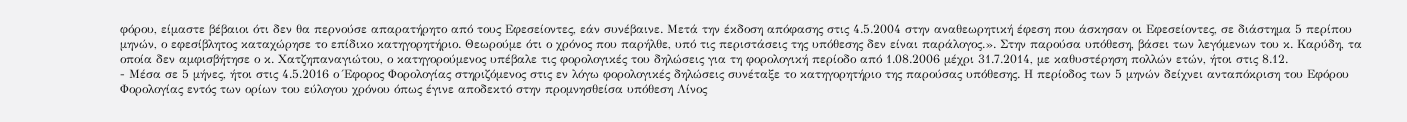φόρου, είμαστε βέβαιοι ότι δεν θα περνούσε απαρατήρητο από τους Εφεσείοντες, εάν συνέβαινε. Μετά την έκδοση απόφασης στις 4.5.2004 στην αναθεωρητική έφεση που άσκησαν οι Εφεσείοντες, σε διάστημα 5 περίπου μηνών, ο εφεσίβλητος καταχώρησε το επίδικο κατηγορητήριο. Θεωρούμε ότι ο χρόνος που παρήλθε, υπό τις περιστάσεις της υπόθεσης δεν είναι παράλογος.». Στην παρούσα υπόθεση, βάσει των λεγόμενων του κ. Καρύδη, τα οποία δεν αμφισβήτησε ο κ. Χατζηπαναγιώτου, ο κατηγορούμενος υπέβαλε τις φορολογικές του δηλώσεις για τη φορολογική περίοδο από 1.08.2006 μέχρι 31.7.2014, με καθυστέρηση πολλών ετών, ήτοι στις 8.12.
- Μέσα σε 5 μήνες, ήτοι στις 4.5.2016 ο Έφορος Φορολογίας στηριζόμενος στις εν λόγω φορολογικές δηλώσεις συνέταξε το κατηγορητήριο της παρούσας υπόθεσης. Η περίοδος των 5 μηνών δείχνει ανταπόκριση του Εφόρου Φορολογίας εντός των ορίων του εύλογου χρόνου όπως έγινε αποδεκτό στην προμνησθείσα υπόθεση Λίνος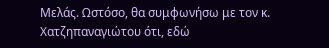Μελάς. Ωστόσο, θα συμφωνήσω με τον κ. Χατζηπαναγιώτου ότι, εδώ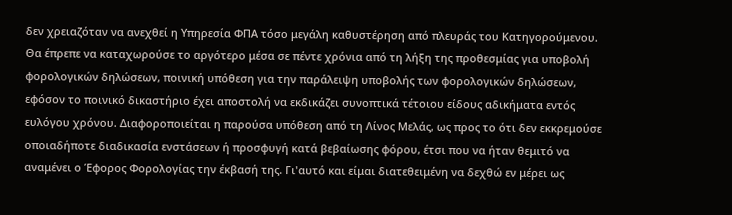δεν χρειαζόταν να ανεχθεί η Υπηρεσία ΦΠΑ τόσο μεγάλη καθυστέρηση από πλευράς του Κατηγορούμενου. Θα έπρεπε να καταχωρούσε το αργότερο μέσα σε πέντε χρόνια από τη λήξη της προθεσμίας για υποβολή φορολογικών δηλώσεων, ποινική υπόθεση για την παράλειψη υποβολής των φορολογικών δηλώσεων, εφόσον το ποινικό δικαστήριο έχει αποστολή να εκδικάζει συνοπτικά τέτοιου είδους αδικήματα εντός ευλόγου χρόνου. Διαφοροποιείται η παρούσα υπόθεση από τη Λίνος Μελάς, ως προς το ότι δεν εκκρεμούσε οποιαδήποτε διαδικασία ενστάσεων ή προσφυγή κατά βεβαίωσης φόρου, έτσι που να ήταν θεμιτό να αναμένει ο Έφορος Φορολογίας την έκβασή της. Γι'αυτό και είμαι διατεθειμένη να δεχθώ εν μέρει ως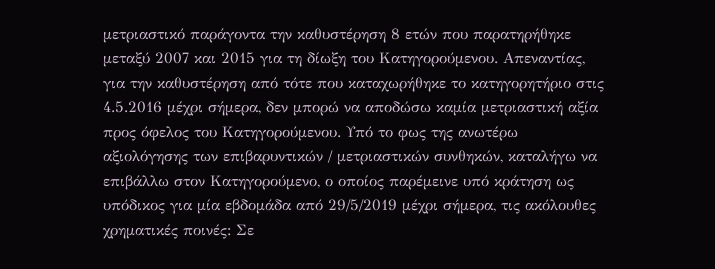μετριαστικό παράγοντα την καθυστέρηση 8 ετών που παρατηρήθηκε μεταξύ 2007 και 2015 για τη δίωξη του Κατηγορούμενου. Απεναντίας, για την καθυστέρηση από τότε που καταχωρήθηκε το κατηγορητήριο στις 4.5.2016 μέχρι σήμερα, δεν μπορώ να αποδώσω καμία μετριαστική αξία προς όφελος του Κατηγορούμενου. Υπό το φως της ανωτέρω αξιολόγησης των επιβαρυντικών / μετριαστικών συνθηκών, καταλήγω να επιβάλλω στον Κατηγορούμενο, ο οποίος παρέμεινε υπό κράτηση ως υπόδικος για μία εβδομάδα από 29/5/2019 μέχρι σήμερα, τις ακόλουθες χρηματικές ποινές: Σε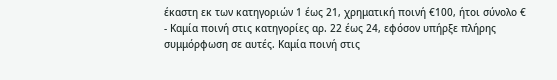έκαστη εκ των κατηγοριών 1 έως 21, χρηματική ποινή €100, ήτοι σύνολο €
- Καμία ποινή στις κατηγορίες αρ. 22 έως 24, εφόσον υπήρξε πλήρης συμμόρφωση σε αυτές. Καμία ποινή στις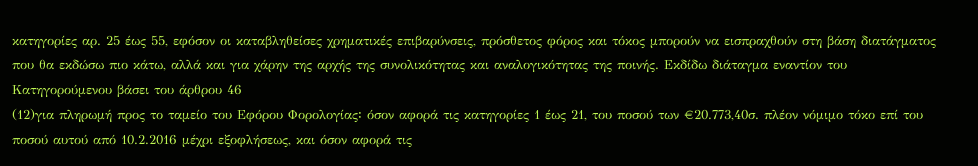κατηγορίες αρ. 25 έως 55, εφόσον οι καταβληθείσες χρηματικές επιβαρύνσεις, πρόσθετος φόρος και τόκος μπορούν να εισπραχθούν στη βάση διατάγματος που θα εκδώσω πιο κάτω, αλλά και για χάρην της αρχής της συνολικότητας και αναλογικότητας της ποινής. Εκδίδω διάταγμα εναντίον του Κατηγορούμενου βάσει του άρθρου 46
(12)για πληρωμή προς το ταμείο του Εφόρου Φορολογίας꞉ όσον αφορά τις κατηγορίες 1 έως 21, του ποσού των €20.773,40σ. πλέον νόμιμο τόκο επί του ποσού αυτού από 10.2.2016 μέχρι εξοφλήσεως, και όσον αφορά τις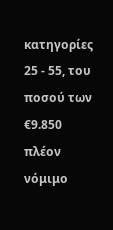κατηγορίες 25 - 55, του ποσού των €9.850 πλέον νόμιμο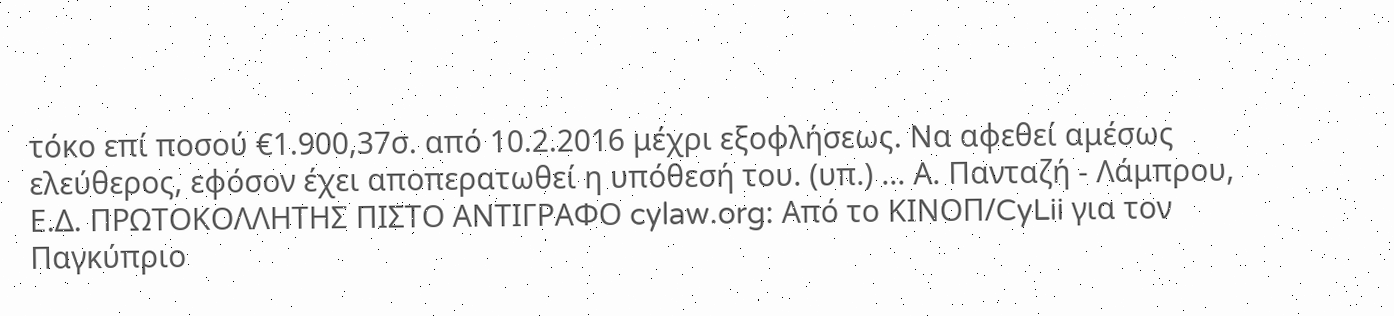τόκο επί ποσού €1.900,37σ. από 10.2.2016 μέχρι εξοφλήσεως. Να αφεθεί αμέσως ελεύθερος, εφόσον έχει αποπερατωθεί η υπόθεσή του. (υπ.) ... Α. Πανταζή - Λάμπρου, Ε.Δ. ΠΡΩΤΟΚΟΛΛΗΤΗΣ ΠΙΣΤΟ ΑΝΤΙΓΡΑΦΟ cylaw.org: Από το ΚΙΝOΠ/CyLii για τον Παγκύπριο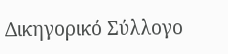Δικηγορικό Σύλλογο